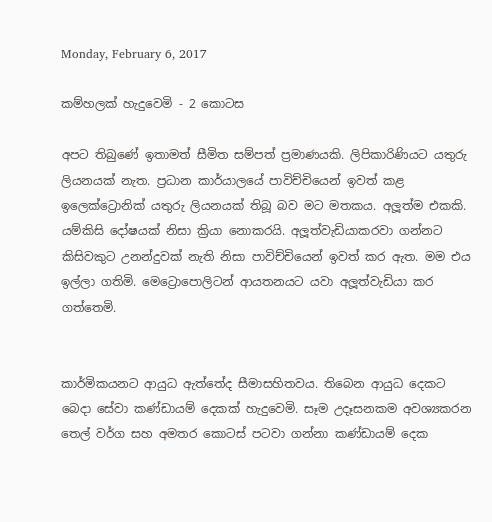Monday, February 6, 2017

කම්හලක් හැදුවෙමි - 2 කොටස

අපට තිබුණේ ඉතාමත් සීමිත සම්පත් ප්‍රමාණයකි. ලිපිකාරිණියට යතුරු ලියනයක් නැත. ප්‍රධාන කාර්යාලයේ පාවිච්චියෙන් ඉවත් කළ ඉලෙක්ට්‍රොනික් යතුරු ලියනයක් තිබූ බව මට මතකය. අලූත්ම එකකි. යම්කිසි දෝෂයක් නිසා ක්‍රියා නොකරයි. අලූත්වැඩියාකරවා ගන්නට කිසිවකුට උනන්දුවක් නැති නිසා පාවිච්චියෙන් ඉවත් කර ඇත. මම එය ඉල්ලා ගතිමි. මෙට්‍රොපොලිටන් ආයතනයට යවා අලූත්වැඩියා කර ගත්තෙමි.


කාර්මිකයනට ආයුධ ඇත්තේද සීමාසහිතවය. තිබෙන ආයුධ දෙකට බෙදා සේවා කණ්ඩායම් දෙකක් හැදුවෙමි. සෑම උදෑසනකම අවශ්‍යකරන තෙල් වර්ග සහ අමතර කොටස් පටවා ගන්නා කණ්ඩායම් දෙක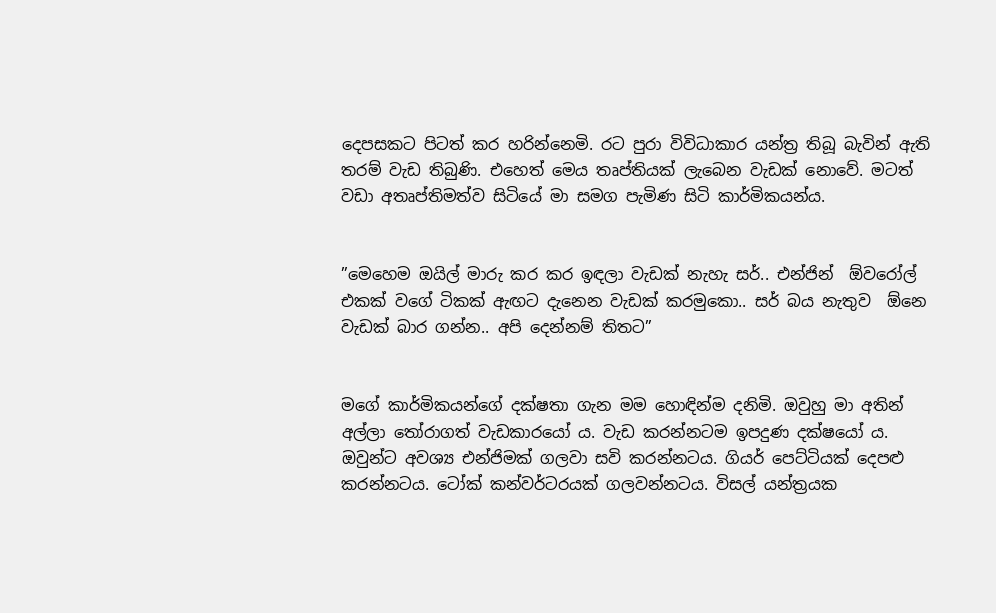දෙපසකට පිටත් කර හරින්නෙමි. රට පුරා විවිධාකාර යන්ත්‍ර තිබූ බැවින් ඇති තරම් වැඩ තිබුණි. එහෙත් මෙය තෘප්තියක් ලැබෙන වැඩක් නොවේ. මටත් වඩා අතෘප්තිමත්ව සිටියේ මා සමග පැමිණ සිටි කාර්මිකයන්ය.


”මෙහෙම ඔයිල් මාරු කර කර ඉඳලා වැඩක් නැහැ සර්.. එන්ජින්  ඕවරෝල් එකක් වගේ ටිකක් ඇඟට දැනෙන වැඩක් කරමුකො.. සර් බය නැතුව  ඕනෙ වැඩක් බාර ගන්න.. අපි දෙන්නම් තිතට”


මගේ කාර්මිකයන්ගේ දක්ෂතා ගැන මම හොඳින්ම දනිමි. ඔවුහු මා අතින් අල්ලා තෝරාගත් වැඩකාරයෝ ය. වැඩ කරන්නටම ඉපදුණ දක්ෂයෝ ය. ඔවුන්ට අවශ්‍ය එන්ජිමක් ගලවා සවි කරන්නටය. ගියර් පෙට්ටියක් දෙපළු කරන්නටය. ටෝක් කන්වර්ටරයක් ගලවන්නටය. විසල් යන්ත්‍රයක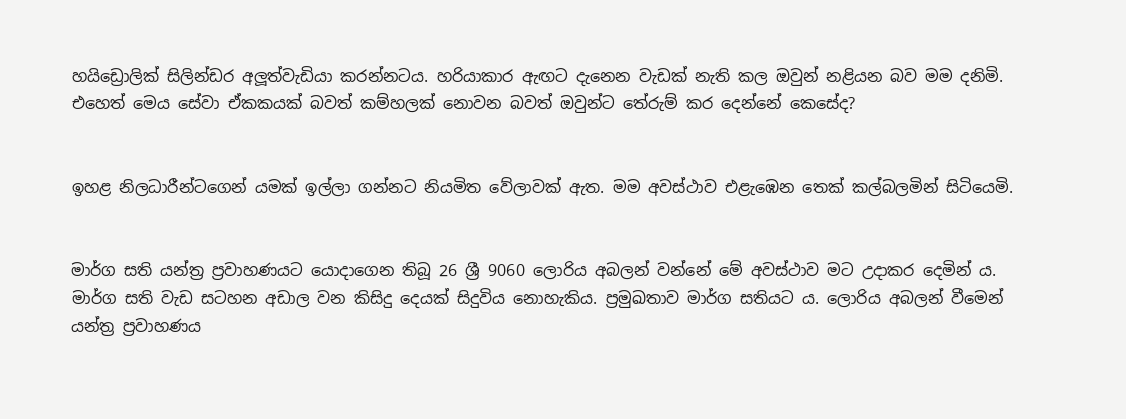හයිඩ්‍රොලික් සිලින්ඩර අලූත්වැඩියා කරන්නටය. හරියාකාර ඇඟට දැනෙන වැඩක් නැති කල ඔවුන් නළියන බව මම දනිමි. එහෙත් මෙය සේවා ඒකකයක් බවත් කම්හලක් නොවන බවත් ඔවුන්ට තේරුම් කර දෙන්නේ කෙසේද?


ඉහළ නිලධාරීන්ටගෙන් යමක් ඉල්ලා ගන්නට නියමිත වේලාවක් ඇත. මම අවස්ථාව එළැඹෙන තෙක් කල්බලමින් සිටියෙමි.


මාර්ග සති යන්ත්‍ර ප්‍රවාහණයට යොදාගෙන තිබූ 26 ශ්‍රී 9060 ලොරිය අබලන් වන්නේ මේ අවස්ථාව මට උදාකර දෙමින් ය. මාර්ග සති වැඩ සටහන අඩාල වන කිසිදු දෙයක් සිදුවිය නොහැකිය. ප්‍රමුඛතාව මාර්ග සතියට ය. ලොරිය අබලන් වීමෙන් යන්ත්‍ර ප්‍රවාහණය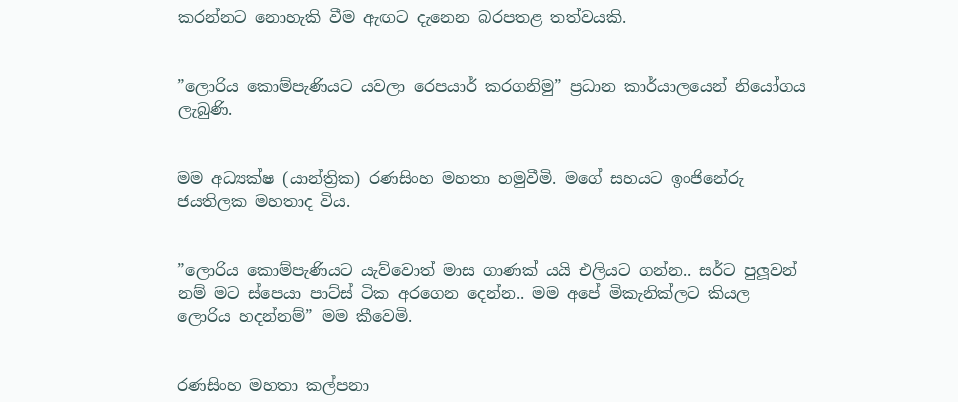කරන්නට නොහැකි වීම ඇඟට දැනෙන බරපතළ තත්වයකි.


”ලොරිය කොම්පැණියට යවලා රෙපයාර් කරගනිමු” ප්‍රධාන කාර්යාලයෙන් නියෝගය ලැබුණි.


මම අධ්‍යක්ෂ (යාන්ත්‍රික) රණසිංහ මහතා හමුවීමි. මගේ සහයට ඉංජිනේරු ජයතිලක මහතාද විය.


”ලොරිය කොම්පැණියට යැව්වොත් මාස ගාණක් යයි එලියට ගන්න.. සර්ට පුලූවන් නම් මට ස්පෙයා පාට්ස් ටික අරගෙන දෙන්න.. මම අපේ මිකැනික්ලට කියල ලොරිය හදන්නම්” මම කීවෙමි.


රණසිංහ මහතා කල්පනා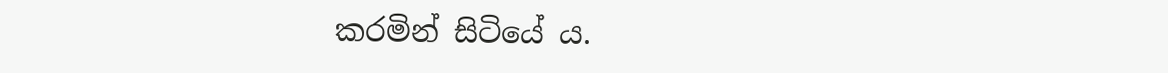කරමින් සිටියේ ය.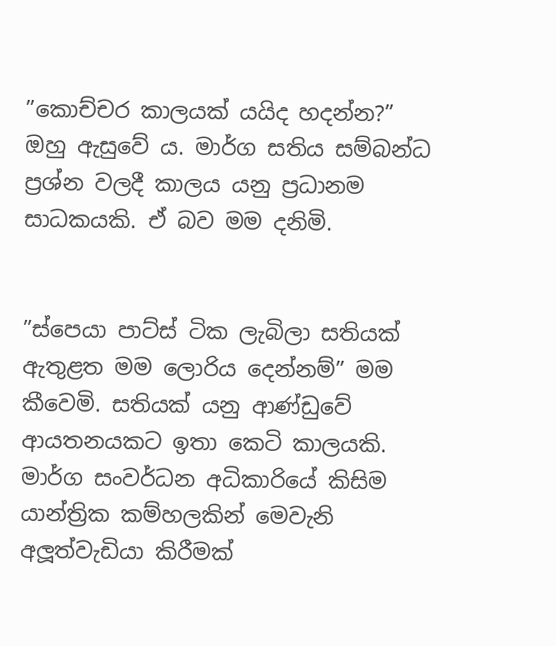”කොච්චර කාලයක් යයිද හදන්න?” ඔහු ඇසුවේ ය. මාර්ග සතිය සම්බන්ධ ප්‍රශ්න වලදී කාලය යනු ප්‍රධානම සාධකයකි. ඒ බව මම දනිමි.


”ස්පෙයා පාට්ස් ටික ලැබිලා සතියක් ඇතුළත මම ලොරිය දෙන්නම්” මම කීවෙමි. සතියක් යනු ආණ්ඩුවේ ආයතනයකට ඉතා කෙටි කාලයකි. මාර්ග සංවර්ධන අධිකාරියේ කිසිම යාන්ත්‍රික කම්හලකින් මෙවැනි අලූත්වැඩියා කිරීමක්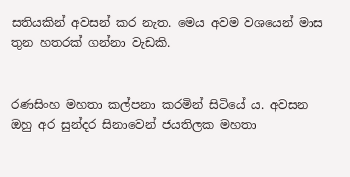සතියකින් අවසන් කර නැත. මෙය අවම වශයෙන් මාස තුන හතරක් ගන්නා වැඩකි.


රණසිංහ මහතා කල්පනා කරමින් සිටියේ ය. අවසන ඔහු අර සුන්දර සිනාවෙන් ජයතිලක මහතා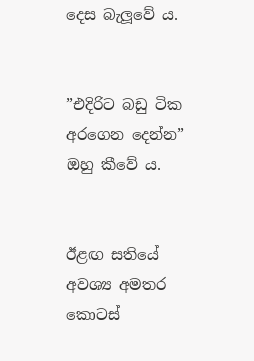දෙස බැලූවේ ය.


”එදිරිට බඩු ටික අරගෙන දෙන්න” ඔහු කීවේ ය.


ඊළඟ සතියේ අවශ්‍ය අමතර කොටස්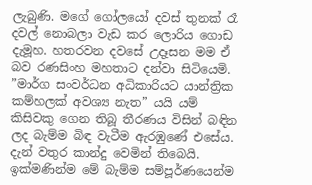ලැබුණි. මගේ ගෝලයෝ දවස් තුනක් රෑ දවල් නොබලා වැඩ කර ලොරිය ගොඩ දැමූහ. හතරවන දවසේ උදෑසන මම ඒ බව රණසිංහ මහතාට දන්වා සිටියෙමි.
”මාර්ග සංවර්ධන අධිකාරියට යාන්ත්‍රික කම්හලක් අවශ්‍ය නැත” යයි යම් කිසිවකු ගෙන තිබූ තීරණය විසින් බඳින ලද බැම්ම බිඳ වැටීම ඇරඹුණේ එසේය. දැන් වතුර කාන්දු වෙමින් තිබෙයි. ඉක්මණින්ම මේ බැම්ම සම්පූර්ණයෙන්ම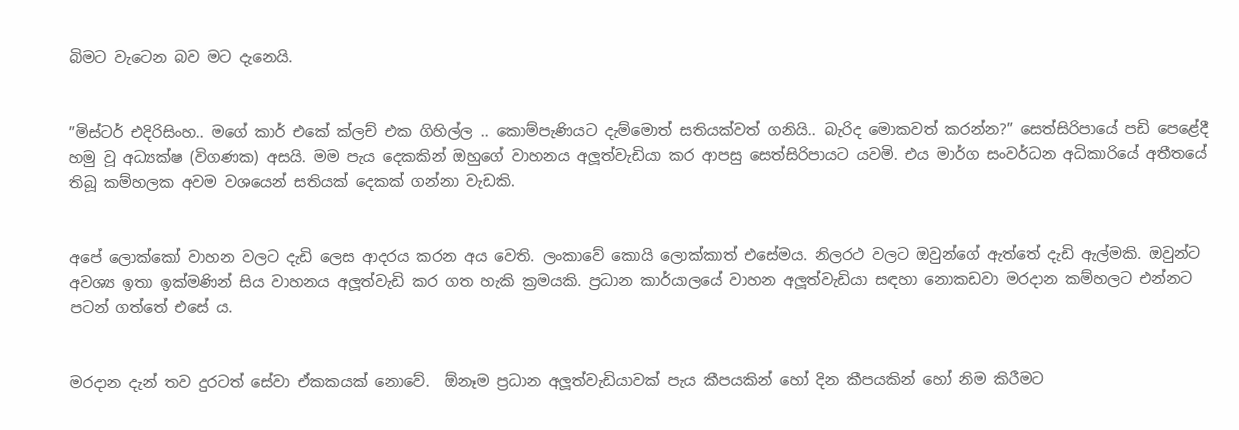බිමට වැටෙන බව මට දැනෙයි.


”මිස්ටර් එදිරිසිංහ.. මගේ කාර් එකේ ක්ලච් එක ගිහිල්ල .. කොම්පැණියට දැම්මොත් සතියක්වත් ගනියි.. බැරිද මොකවත් කරන්න?” සෙත්සිරිපායේ පඩි පෙළේදී හමු වූ අධ්‍යක්ෂ (විගණක) අසයි. මම පැය දෙකකින් ඔහුගේ වාහනය අලූත්වැඩියා කර ආපසු සෙත්සිරිපායට යවමි. එය මාර්ග සංවර්ධන අධිකාරියේ අතීතයේ තිබූ කම්හලක අවම වශයෙන් සතියක් දෙකක් ගන්නා වැඩකි.


අපේ ලොක්කෝ වාහන වලට දැඩි ලෙස ආදරය කරන අය වෙති. ලංකාවේ කොයි ලොක්කාත් එසේමය. නිලරථ වලට ඔවුන්ගේ ඇත්තේ දැඩි ඇල්මකි. ඔවුන්ට අවශ්‍ය ඉතා ඉක්මණින් සිය වාහනය අලූත්වැඩි කර ගත හැකි ක්‍රමයකි. ප්‍රධාන කාර්යාලයේ වාහන අලූත්වැඩියා සඳහා නොකඩවා මරදාන කම්හලට එන්නට පටන් ගත්තේ එසේ ය.


මරදාන දැන් තව දුරටත් සේවා ඒකකයක් නොවේ.  ඕනෑම ප්‍රධාන අලූත්වැඩියාවක් පැය කීපයකින් හෝ දින කීපයකින් හෝ නිම කිරීමට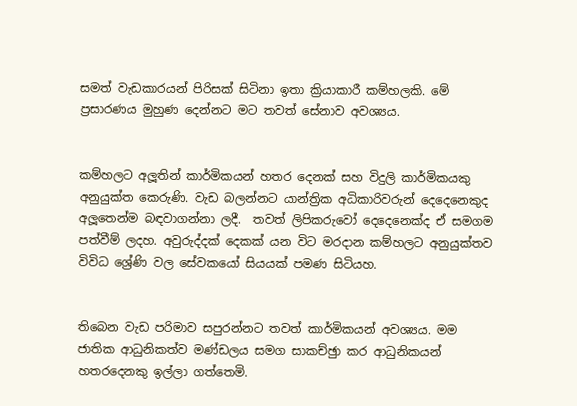සමත් වැඩකාරයන් පිරිසක් සිටිනා ඉතා ක්‍රියාකාරී කම්හලකි. මේ ප්‍රසාරණය මුහුණ දෙන්නට මට තවත් සේනාව අවශ්‍යය.


කම්හලට අලූතින් කාර්මිකයන් හතර දෙනක් සහ විදුලි කාර්මිකයකු අනුයුක්ත කෙරුණි. වැඩ බලන්නට යාන්ත්‍රික අධිකාරිවරුන් දෙදෙනෙකුද අලූතෙන්ම බඳවාගන්නා ලදී.  තවත් ලිපිකරුවෝ දෙදෙනෙක්ද ඒ සමගම පත්වීම් ලදහ. අවුරුද්දක් දෙකක් යන විට මරදාන කම්හලට අනුයුක්තව විවිධ ශ්‍රේණි වල සේවකයෝ සියයක් පමණ සිටියහ.


තිබෙන වැඩ පරිමාව සපුරන්නට තවත් කාර්මිකයන් අවශ්‍යය. මම ජාතික ආධුනිකත්ව මණ්ඩලය සමග සාකච්ඡුා කර ආධුනිකයන් හතරදෙනකු ඉල්ලා ගත්තෙමි.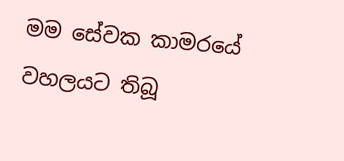මම සේවක කාමරයේ වහලයට තිබූ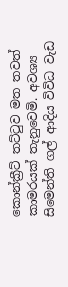කොන්ක්‍රීට් තට්ටුව මත තවත් කාමරයක් තැනුවෙමි. අවශ්‍ය සිමෙන්ති ගල් ආදිය විවිධ වැඩ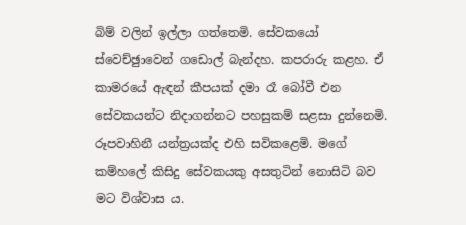බිම් වලින් ඉල්ලා ගත්තෙමි. සේවකයෝ ස්වෙච්ඡුාවෙන් ගඩොල් බැන්දහ. කපරාරු කළහ. ඒ කාමරයේ ඇඳන් කීපයක් දමා රෑ බෝවී එන සේවකයන්ට නිදාගන්නට පහසුකම් සළසා දුන්නෙමි. රූපවාහිනී යන්ත්‍රයක්ද එහි සවිකළෙමි. මගේ කම්හලේ කිසිදු සේවකයකු අසතුටින් නොසිටි බව මට විශ්වාස ය.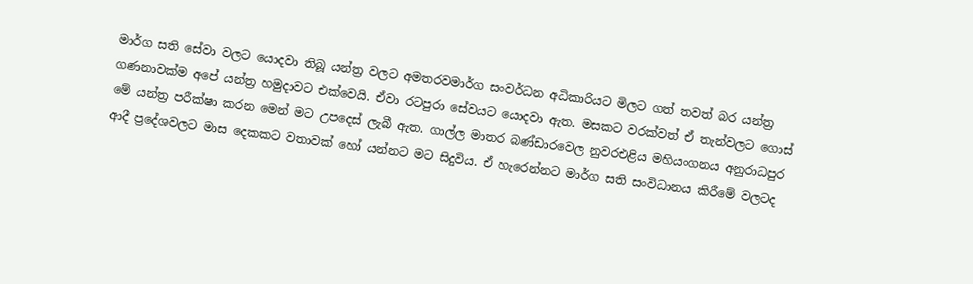මාර්ග සති සේවා වලට යොදවා තිබූ යන්ත්‍ර වලට අමතරවමාර්ග සංවර්ධන අධිකාරියට මිලට ගත් තවත් බර යන්ත්‍ර ගණනාවක්ම අපේ යන්ත්‍ර හමුදාවට එක්වෙයි. ඒවා රටපුරා සේවයට යොදවා ඇත. මසකට වරක්වත් ඒ තැන්වලට ගොස් මේ යන්ත්‍ර පරීක්ෂා කරන මෙන් මට උපදෙස් ලැබී ඇත. ගාල්ල මාතර බණ්ඩාරවෙල නුවරඑළිය මහියංගනය අනුරාධපුර ආදී ප්‍රදේශවලට මාස දෙකකට වතාවක් හෝ යන්නට මට සිදුවිය. ඒ හැරෙන්නට මාර්ග සති සංවිධානය කිරීමේ වලටද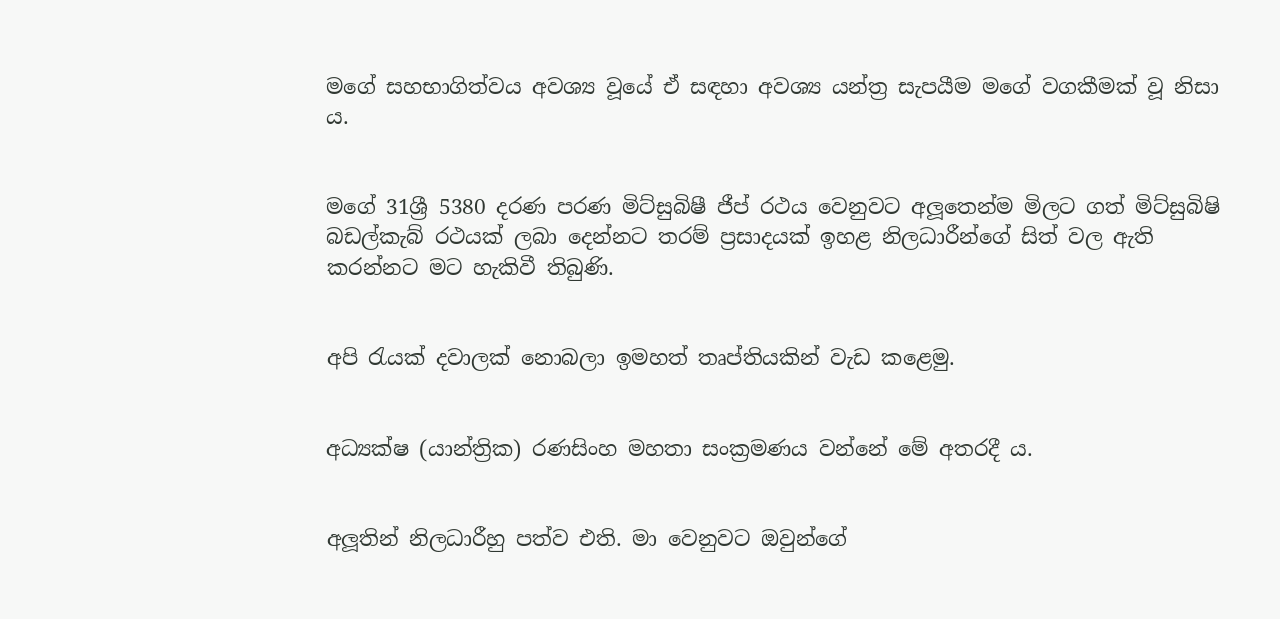මගේ සහභාගිත්වය අවශ්‍ය වූයේ ඒ සඳහා අවශ්‍ය යන්ත්‍ර සැපයීම මගේ වගකීමක් වූ නිසා ය.


මගේ 31ශ්‍රී 5380 දරණ පරණ මිට්සුබිෂී ජීප් රථය වෙනුවට අලූතෙන්ම මිලට ගත් මිට්සුබිෂි බඩල්කැබ් රථයක් ලබා දෙන්නට තරම් ප්‍රසාදයක් ඉහළ නිලධාරීන්ගේ සිත් වල ඇති කරන්නට මට හැකිවී තිබුණි.


අපි රැයක් දවාලක් නොබලා ඉමහත් තෘප්තියකින් වැඩ කළෙමු.


අධ්‍යක්ෂ (යාන්ත්‍රික) රණසිංහ මහතා සංක්‍රමණය වන්නේ මේ අතරදී ය.


අලූතින් නිලධාරීහු පත්ව එති. මා වෙනුවට ඔවුන්ගේ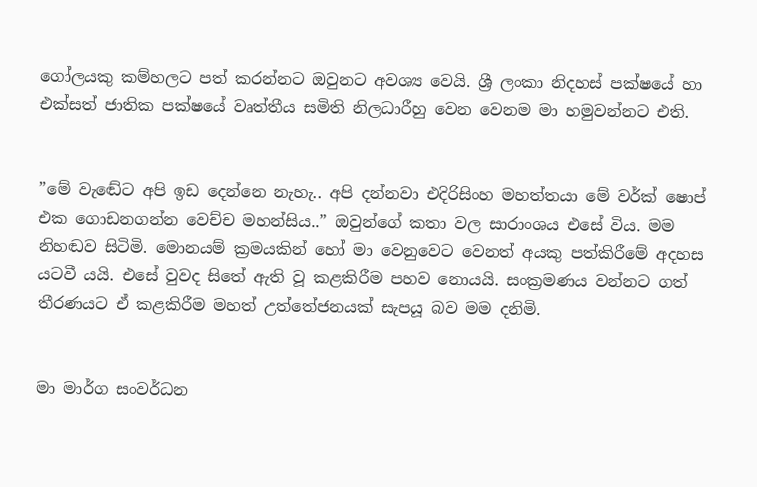ගෝලයකු කම්හලට පත් කරන්නට ඔවුනට අවශ්‍ය වෙයි. ශ්‍රී ලංකා නිදහස් පක්ෂයේ හා එක්සත් ජාතික පක්ෂයේ වෘත්තීය සමිති නිලධාරීහු වෙන වෙනම මා හමුවන්නට එති.


”මේ වැඬේට අපි ඉඩ දෙන්නෙ නැහැ.. අපි දන්නවා එදිරිසිංහ මහත්තයා මේ වර්ක් ෂොප් එක ගොඩනගන්න වෙච්ච මහන්සිය..” ඔවුන්ගේ කතා වල සාරාංශය එසේ විය. මම නිහඬව සිටිමි. මොනයම් ක්‍රමයකින් හෝ මා වෙනුවෙට වෙනත් අයකු පත්කිරීමේ අදහස යටවී යයි. එසේ වුවද සිතේ ඇති වූ කළකිරීම පහව නොයයි. සංක්‍රමණය වන්නට ගත් තීරණයට ඒ කළකිරීම මහත් උත්තේජනයක් සැපයූ බව මම දනිමි.


මා මාර්ග සංවර්ධන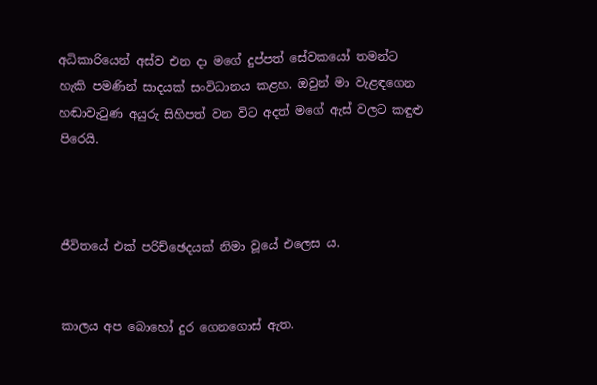අධිකාරියෙන් අස්ව එන දා මගේ දුප්පත් සේවකයෝ තමන්ට හැකි පමණින් සාදයක් සංවිධානය කළහ. ඔවුන් මා වැළඳගෙන හඬාවැටුණ අයුරු සිහිපත් වන විට අදත් මගේ ඇස් වලට කඳුළු පිරෙයි.



ජීවිතයේ එක් පරිච්ඡෙදයක් නිමා වූයේ එලෙස ය.


කාලය අප බොහෝ දුර ගෙනගොස් ඇත.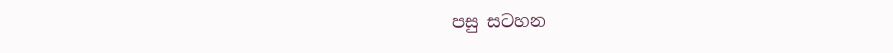පසු සටහන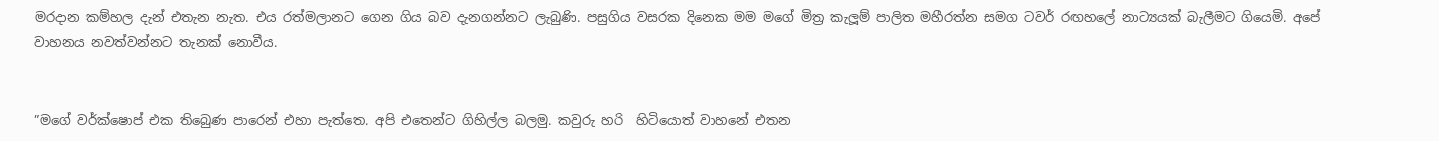මරදාන කම්හල දැන් එතැන නැත. එය රත්මලානට ගෙන ගිය බව දැනගන්නට ලැබුණි. පසුගිය වසරක දිනෙක මම මගේ මිත්‍ර කැලූම් පාලිත මහීරත්න සමග ටවර් රඟහලේ නාට්‍යයක් බැලීමට ගියෙමි. අපේ වාහනය නවත්වන්නට තැනක් නොවීය.


”මගේ වර්ක්ෂොප් එක තිබෙුණ පාරෙන් එහා පැත්තෙ. අපි එතෙන්ට ගිහිල්ල බලමු. කවුරු හරි  හිටියොත් වාහනේ එතන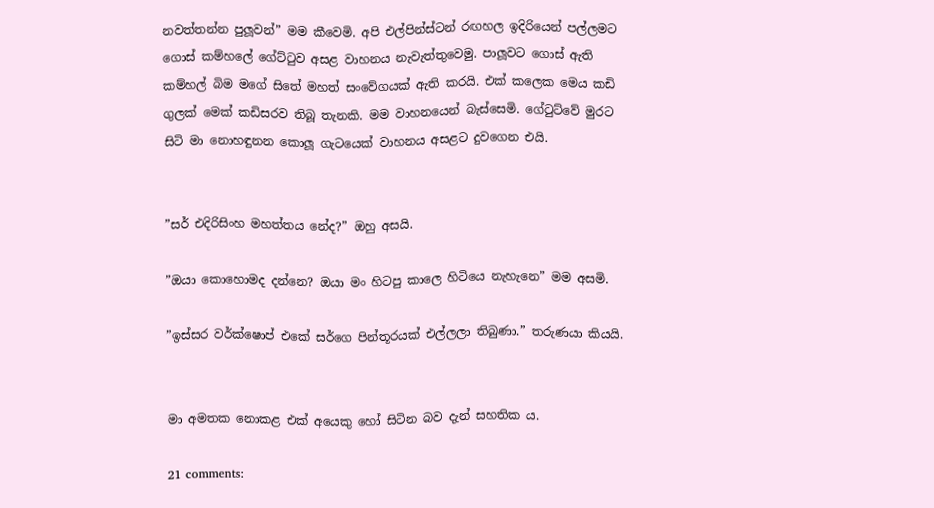නවත්තන්න පුලූවන්” මම කීවෙමි. අපි එල්පින්ස්ටන් රඟහල ඉදිරියෙන් පල්ලමට ගොස් කම්හලේ ගේට්ටුව අසළ වාහනය නැවැත්තුවෙමු. පාලූවට ගොස් ඇති කම්හල් බිම මගේ සිතේ මහත් සංවේගයක් ඇති කරයි. එක් කලෙක මෙය කඩි ගුලක් මෙක් කඩිසරව තිබූ තැනකි. මම වාහනයෙන් බැස්සෙමි. ගේටුට්වේ මුරට සිටි මා නොහඳුනන කොලූ ගැටයෙක් වාහනය අසළට දුවගෙන එයි.


”සර් එදිරිසිංහ මහත්තය නේද?” ඔහු අසයි.

”ඔයා කොහොමද දන්නෙ? ඔයා මං හිටපු කාලෙ හිටියෙ නැහැනෙ” මම අසමි.

”ඉස්සර වර්ක්ෂොප් එකේ සර්ගෙ පින්තූරයක් එල්ලලා තිබුණා.” තරුණයා කියයි.


මා අමතක නොකළ එක් අයෙකු හෝ සිටින බව දැන් සහතික ය.

21 comments: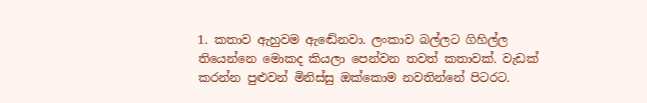1. කතාව ඇහුවම ඇඬේනවා. ලංකාව බල්ලට ගිහිල්ල තියෙන්නෙ මොකද කියලා පෙන්වන තවත් කතාවක්. වැඩක් කරන්න පුළුවන් මිනිස්සු ඔක්කොම නවතින්නේ පිටරට.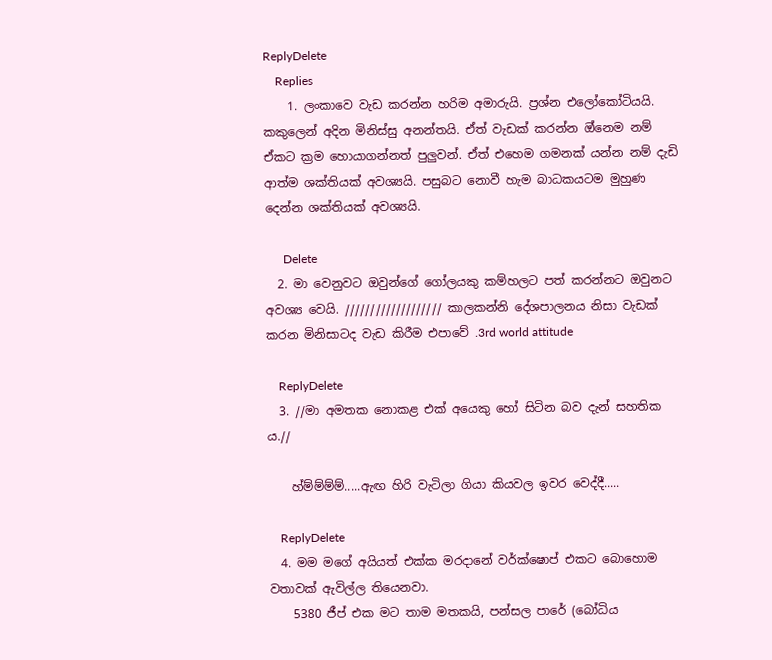ReplyDelete
    Replies
    1. ලංකාවෙ වැඩ කරන්න හරිම අමාරුයි. ප්‍රශ්න එලෝකෝටියයි. කකුලෙන් අදින මිනිස්සු අනන්තයි. ඒත් වැඩක් කරන්න ඔ්නෙම නම් ඒකට ක්‍රම හොයාගන්නත් පුලුවන්. ඒත් එහෙම ගමනක් යන්න නම් දැඩි ආත්ම ශක්තියක් අවශ්‍යයි. පසුබට නොවී හැම බාධකයටම මුහුණ දෙන්න ශක්තියක් අවශ්‍යයි.

      Delete
  2. මා වෙනුවට ඔවුන්ගේ ගෝලයකු කම්හලට පත් කරන්නට ඔවුනට අවශ්‍ය වෙයි. /////////////////// කාලකන්නි දේශපාලනය නිසා වැඩක් කරන මිනිසාටද වැඩ කිරීම එපාවේ .3rd world attitude

    ReplyDelete
  3. //මා අමතක නොකළ එක් අයෙකු හෝ සිටින බව දැන් සහතික ය.//

    හ්ම්ම්ම්ම්.....ඇඟ හිරි වැටිලා ගියා කියවල ඉවර වෙද්දී.....

    ReplyDelete
  4. මම මගේ අයියත් එක්ක මරදානේ වර්ක්ෂොප් එකට බොහොම වතාවක් ඇවිල්ල තියෙනවා.
    5380 ජීප් එක මට තාම මතකයි, පන්සල පාරේ (බෝධිය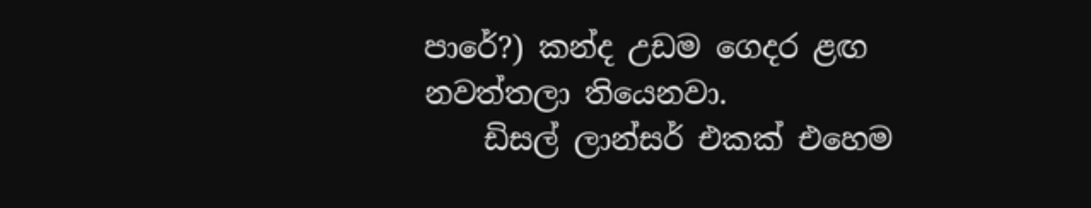පාරේ?) කන්ද උඩම ගෙදර ළඟ නවත්තලා තියෙනවා.
    ඩිසල් ලාන්සර් එකක් එහෙම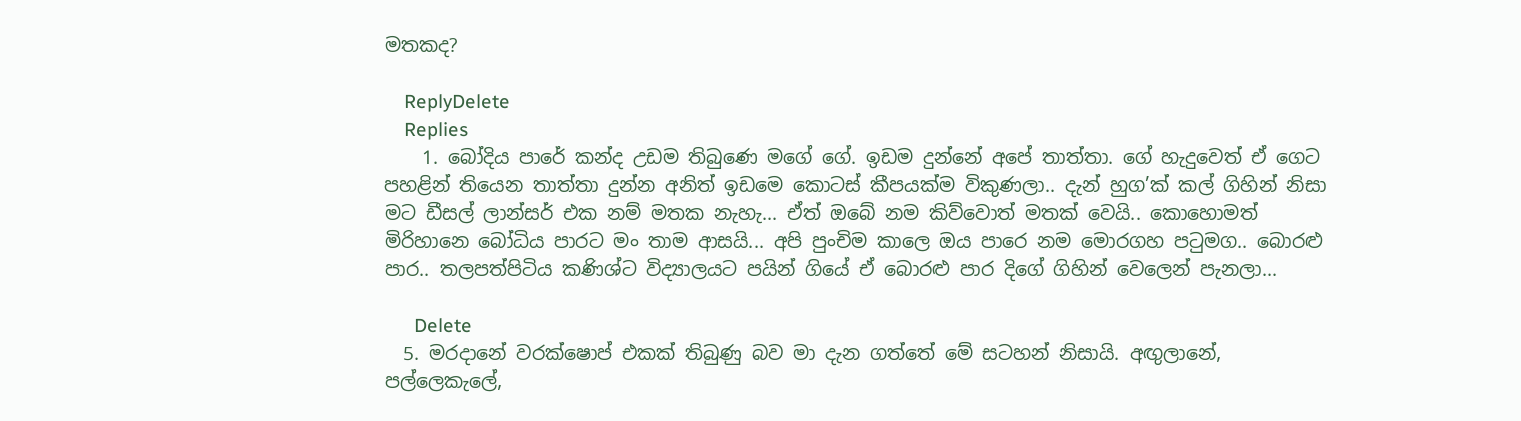මතකද?

    ReplyDelete
    Replies
    1. බෝදිය පාරේ කන්ද උඩම තිබුණෙ මගේ ගේ. ඉඩම දුන්නේ අපේ තාත්තා. ගේ හැදුවෙත් ඒ ගෙට පහළින් තියෙන තාත්තා දුන්න අනිත් ඉඩමෙ කොටස් කීපයක්ම විකුණලා.. දැන් හුග’ක් කල් ගිහින් නිසා මට ඩීසල් ලාන්සර් එක නම් මතක නැහැ... ඒත් ඔබේ නම කිව්වොත් මතක් වෙයි.. කොහොමත් මිරිහානෙ බෝධිය පාරට මං තාම ආසයි... අපි පුංචිම කාලෙ ඔය පාරෙ නම මොරගහ පටුමග.. බොරළු පාර.. තලපත්පිටිය කණිශ්ට විද්‍යාලයට පයින් ගියේ ඒ බොරළු පාර දිගේ ගිහින් වෙලෙන් පැනලා...

      Delete
  5. මරදානේ වරක්ෂොප් එකක් තිබුණු බව මා දැන ගත්තේ මේ සටහන් නිසායි. අඟුලානේ, පල්ලෙකැලේ,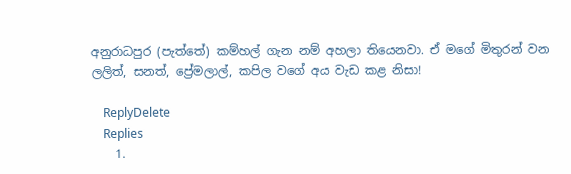අනුරාධපුර (පැත්තේ) කම්හල් ගැන නම් අහලා තියෙනවා. ඒ මගේ මිතුරන් වන ලලිත්, සනත්, ප්‍රේමලාල්, කපිල වගේ අය වැඩ කළ නිසා!

    ReplyDelete
    Replies
    1.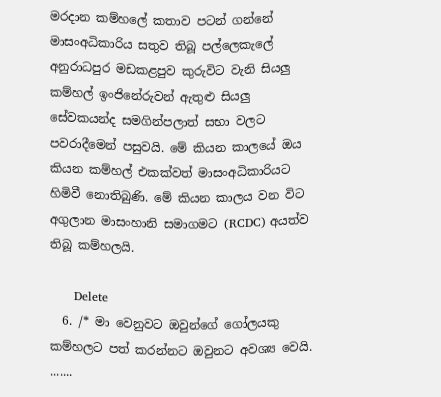මරදාන කම්හලේ කතාව පටන් ගන්නේ මාසංඅධිකාරිය සතුව තිබූ පල්ලෙකැලේ අනුරාධපුර මඩකළපුව කුරුවිට වැනි සියලු කම්හල් ඉංජිනේරුවන් ඇතුළු සියලු සේවකයන්ද සමගින්පලාත් සභා වලට පවරාදීමෙන් පසුවයි. මේ කියන කාලයේ ඔය කියන කම්හල් එකක්වත් මාසංඅධිකාරියට හිමිවී නොතිබුණි. මේ කියන කාලය වන විට අගුලාන මාසංහානි සමාගමට (RCDC) අයත්ව තිබූ කම්හලයි.

      Delete
  6. /* මා වෙනුවට ඔවුන්ගේ ගෝලයකු කම්හලට පත් කරන්නට ඔවුනට අවශ්‍ය වෙයි. .......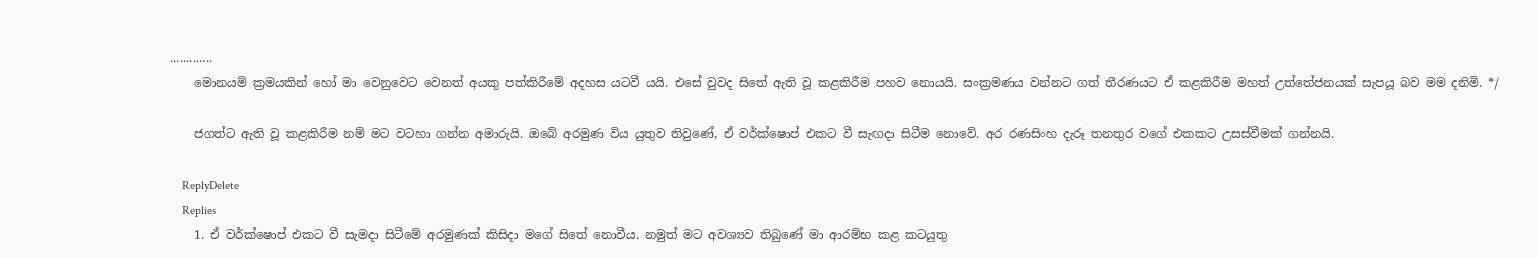.............
    මොනයම් ක්‍රමයකින් හෝ මා වෙනුවෙට වෙනත් අයකු පත්කිරීමේ අදහස යටවී යයි. එසේ වුවද සිතේ ඇති වූ කළකිරීම පහව නොයයි. සංක්‍රමණය වන්නට ගත් තීරණයට ඒ කළකිරීම මහත් උත්තේජනයක් සැපයූ බව මම දනිමි. */

    ජගත්ට ඇති වූ කළකිරීම නම් මට වටහා ගන්න අමාරුයි. ඔබේ අරමුණ විය යුතුව තිවුණේ, ඒ වර්ක්ෂොප් එකට වී සැඟදා සිටීම නොවේ. අර රණසිංහ දැරූ තනතුර වගේ එකකට උසස්වීමක් ගන්නයි.

    ReplyDelete
    Replies
    1. ඒ වර්ක්ෂොප් එකට වී සැමදා සිටීමේ අරමුණක් කිසිදා මගේ සිතේ නොවීය. නමුත් මට අවශ්‍යව තිබුණේ මා ආරම්භ කළ කටයුතු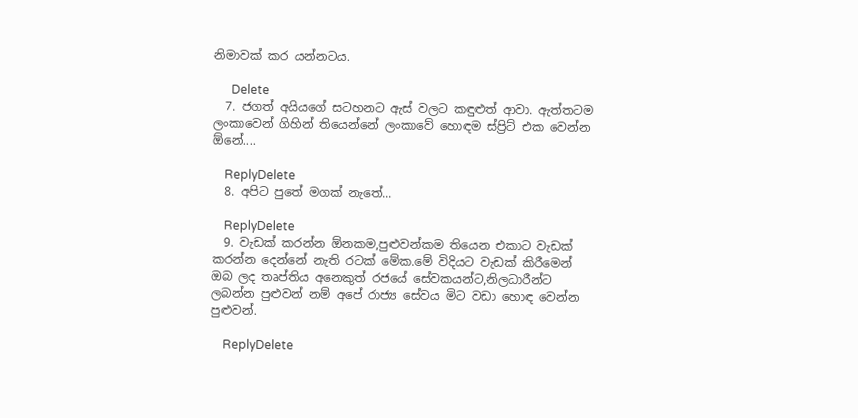නිමාවක් කර යන්නටය.

      Delete
  7. ජගත් අයියගේ සටහනට ඇස් වලට කඳුළුත් ආවා. ඇත්තටම ලංකාවෙන් ගිහින් තියෙන්නේ ලංකාවේ හොඳම ස්ප්‍රිට් එක වෙන්න ඕනේ....

    ReplyDelete
  8. අපිට පුතේ මගක් නැතේ...

    ReplyDelete
  9. වැඩක් කරන්න ඕනකම,පුළුවන්කම තියෙන එකාට වැඩක් කරන්න දෙන්නේ නැති රටක් මේක.මේ විදියට වැඩක් කිරීමෙන් ඔබ ලද තෘප්තිය අනෙකුත් රජයේ සේවකයන්ට,නිලධාරීන්ට ලබන්න පුළුවන් නම් අපේ රාජ්‍ය සේවය මිට වඩා හොඳ වෙන්න පුළුවන්.

    ReplyDelete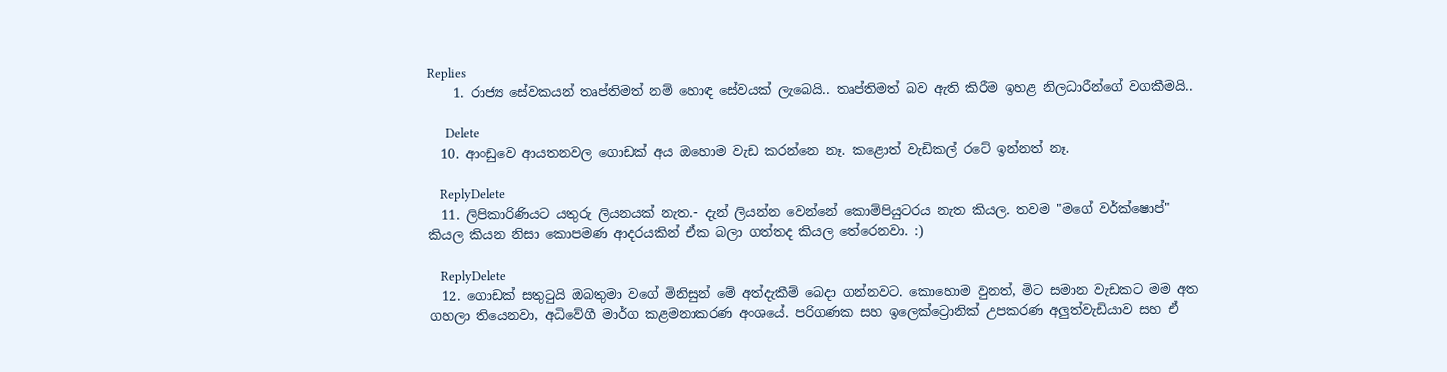Replies
    1. රාජ්‍ය සේවකයන් තෘප්තිමත් නම් හොඳ සේවයක් ලැබෙයි.. තෘප්තිමත් බව ඇති කිරීම ඉහළ නිලධාරීන්ගේ වගකීමයි..

      Delete
  10. ආංඩුවෙ ආයතනවල ගොඩක් අය ඔහොම වැඩ කරන්නෙ නෑ. කළොත් වැඩිකල් රටේ ඉන්නත් නෑ.

    ReplyDelete
  11. ලිපිකාරිණියට යතුරු ලියනයක් නැත.- දැන් ලියන්න වෙන්නේ කොම්පියුටරය නැත කියල. තවම "මගේ වර්ක්ෂොප්" කියල කියන නිසා කොපමණ ආදරයකින් ඒක බලා ගත්තද කියල තේරෙනවා. :)

    ReplyDelete
  12. ගොඩක් සතුටුයි ඔබතුමා වගේ මිනිසුන් මේ අත්දැකීම් බෙදා ගන්නවට. කොහොම වුනත්, මිට සමාන වැඩකට මම අත ගහලා තියෙනවා, අධිවේගී මාර්ග කළමනාකරණ අංශයේ. පරිගණක සහ ඉලෙක්ට්‍රොනික් උපකරණ අලුත්වැඩියාව සහ ඒ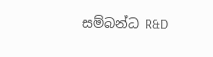සම්බන්ධ R&D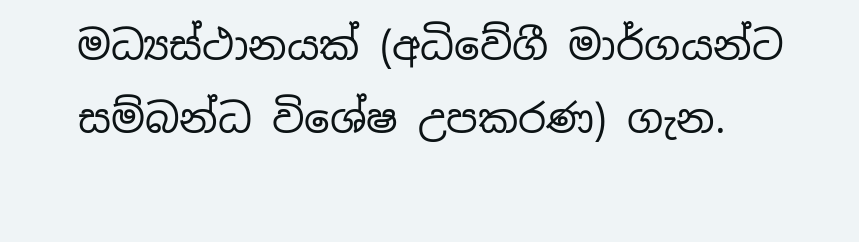මධ්‍යස්ථානයක් (අධිවේගී මාර්ගයන්ට සම්බන්ධ විශේෂ උපකරණ) ගැන.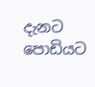දැනට පොඩියට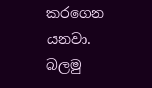කරගෙන යනවා. බලමු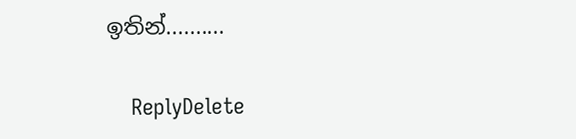ඉතින්..........

    ReplyDelete